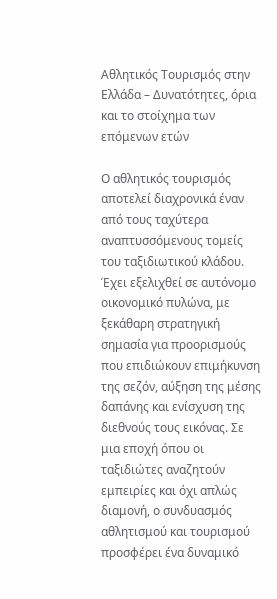Αθλητικός Τουρισμός στην Ελλάδα – Δυνατότητες, όρια και το στοίχημα των επόμενων ετών

Ο αθλητικός τουρισμός αποτελεί διαχρονικά έναν από τους ταχύτερα αναπτυσσόμενους τομείς του ταξιδιωτικού κλάδου. Έχει εξελιχθεί σε αυτόνομο οικονομικό πυλώνα, με ξεκάθαρη στρατηγική σημασία για προορισμούς που επιδιώκουν επιμήκυνση της σεζόν, αύξηση της μέσης δαπάνης και ενίσχυση της διεθνούς τους εικόνας. Σε μια εποχή όπου οι ταξιδιώτες αναζητούν εμπειρίες και όχι απλώς διαμονή, ο συνδυασμός αθλητισμού και τουρισμού προσφέρει ένα δυναμικό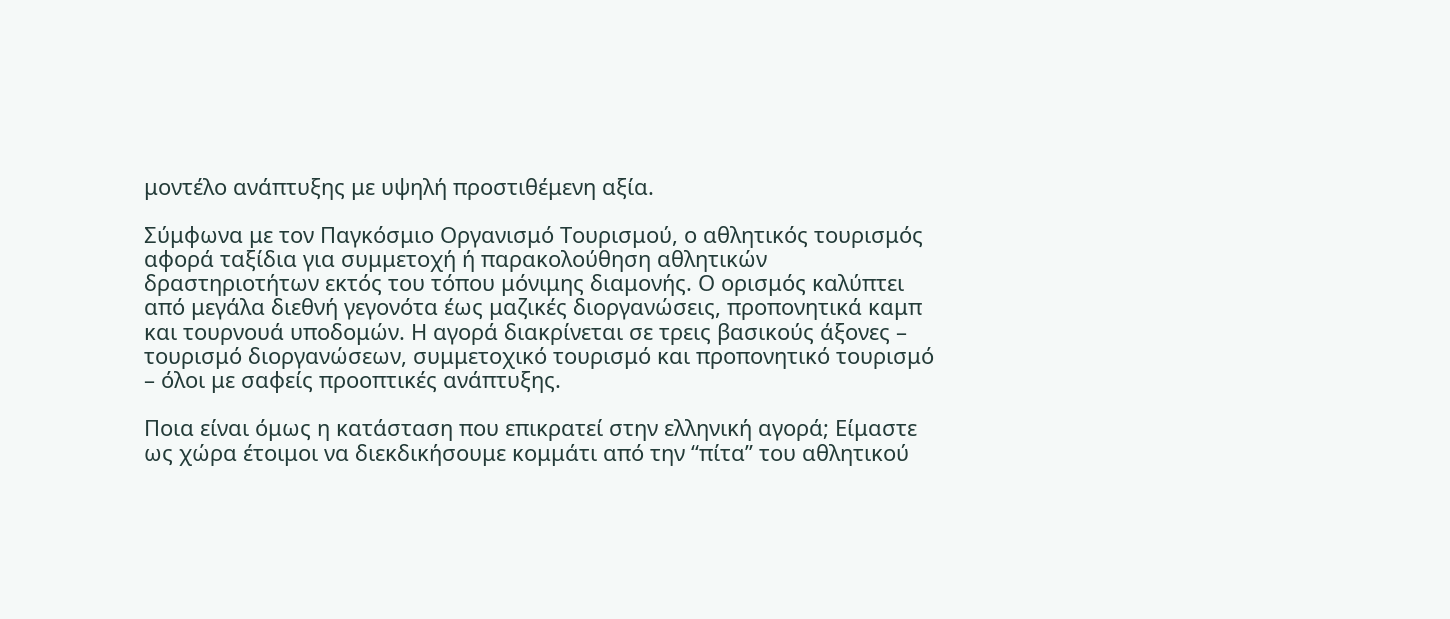μοντέλο ανάπτυξης με υψηλή προστιθέμενη αξία.

Σύμφωνα με τον Παγκόσμιο Οργανισμό Τουρισμού, ο αθλητικός τουρισμός αφορά ταξίδια για συμμετοχή ή παρακολούθηση αθλητικών δραστηριοτήτων εκτός του τόπου μόνιμης διαμονής. Ο ορισμός καλύπτει από μεγάλα διεθνή γεγονότα έως μαζικές διοργανώσεις, προπονητικά καμπ και τουρνουά υποδομών. Η αγορά διακρίνεται σε τρεις βασικούς άξονες – τουρισμό διοργανώσεων, συμμετοχικό τουρισμό και προπονητικό τουρισμό – όλοι με σαφείς προοπτικές ανάπτυξης.

Ποια είναι όμως η κατάσταση που επικρατεί στην ελληνική αγορά; Είμαστε ως χώρα έτοιμοι να διεκδικήσουμε κομμάτι από την “πίτα” του αθλητικού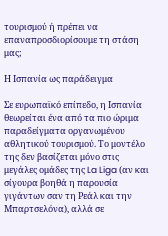τουρισμού ή πρέπει να επαναπροσδιορίσουμε τη στάση μας;

Η Ισπανία ως παράδειγμα

Σε ευρωπαϊκό επίπεδο, η Ισπανία θεωρείται ένα από τα πιο ώριμα παραδείγματα οργανωμένου αθλητικού τουρισμού. Το μοντέλο της δεν βασίζεται μόνο στις μεγάλες ομάδες της La Liga (αν και σίγουρα βοηθά η παρουσία γιγάντων σαν τη Ρεάλ και την Μπαρτσελόνα), αλλά σε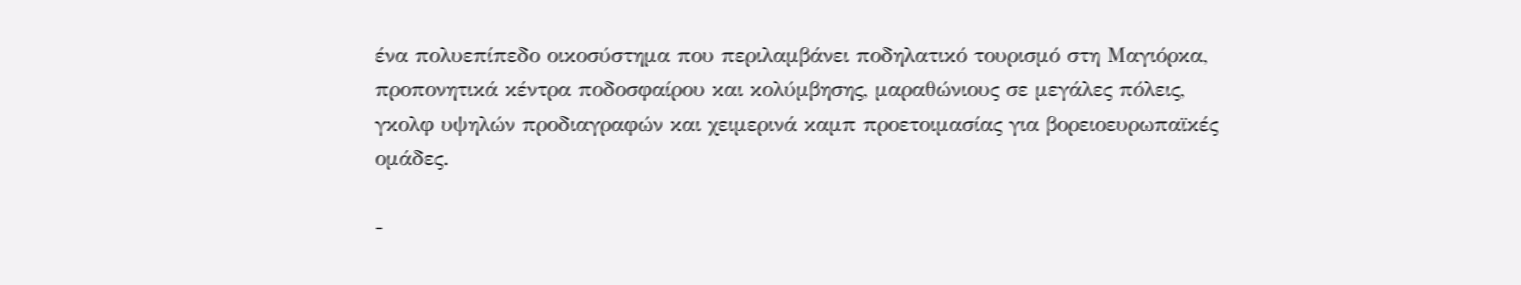ένα πολυεπίπεδο οικοσύστημα που περιλαμβάνει ποδηλατικό τουρισμό στη Μαγιόρκα, προπονητικά κέντρα ποδοσφαίρου και κολύμβησης, μαραθώνιους σε μεγάλες πόλεις, γκολφ υψηλών προδιαγραφών και χειμερινά καμπ προετοιμασίας για βορειοευρωπαϊκές ομάδες.

-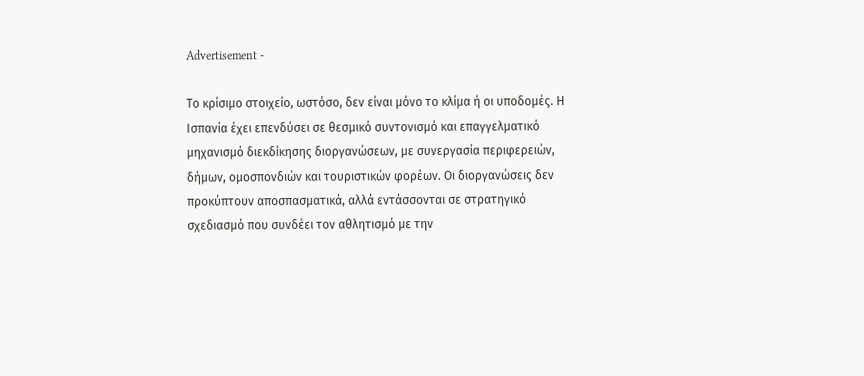Advertisement -

Το κρίσιμο στοιχείο, ωστόσο, δεν είναι μόνο το κλίμα ή οι υποδομές. Η Ισπανία έχει επενδύσει σε θεσμικό συντονισμό και επαγγελματικό μηχανισμό διεκδίκησης διοργανώσεων, με συνεργασία περιφερειών, δήμων, ομοσπονδιών και τουριστικών φορέων. Οι διοργανώσεις δεν προκύπτουν αποσπασματικά, αλλά εντάσσονται σε στρατηγικό σχεδιασμό που συνδέει τον αθλητισμό με την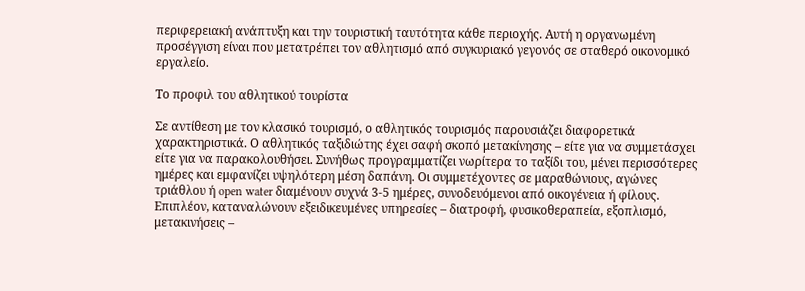περιφερειακή ανάπτυξη και την τουριστική ταυτότητα κάθε περιοχής. Αυτή η οργανωμένη προσέγγιση είναι που μετατρέπει τον αθλητισμό από συγκυριακό γεγονός σε σταθερό οικονομικό εργαλείο.

Το προφιλ του αθλητικού τουρίστα

Σε αντίθεση με τον κλασικό τουρισμό, ο αθλητικός τουρισμός παρουσιάζει διαφορετικά χαρακτηριστικά. Ο αθλητικός ταξιδιώτης έχει σαφή σκοπό μετακίνησης – είτε για να συμμετάσχει είτε για να παρακολουθήσει. Συνήθως προγραμματίζει νωρίτερα το ταξίδι του, μένει περισσότερες ημέρες και εμφανίζει υψηλότερη μέση δαπάνη. Οι συμμετέχοντες σε μαραθώνιους, αγώνες τριάθλου ή open water διαμένουν συχνά 3-5 ημέρες, συνοδευόμενοι από οικογένεια ή φίλους. Επιπλέον, καταναλώνουν εξειδικευμένες υπηρεσίες – διατροφή, φυσικοθεραπεία, εξοπλισμό, μετακινήσεις –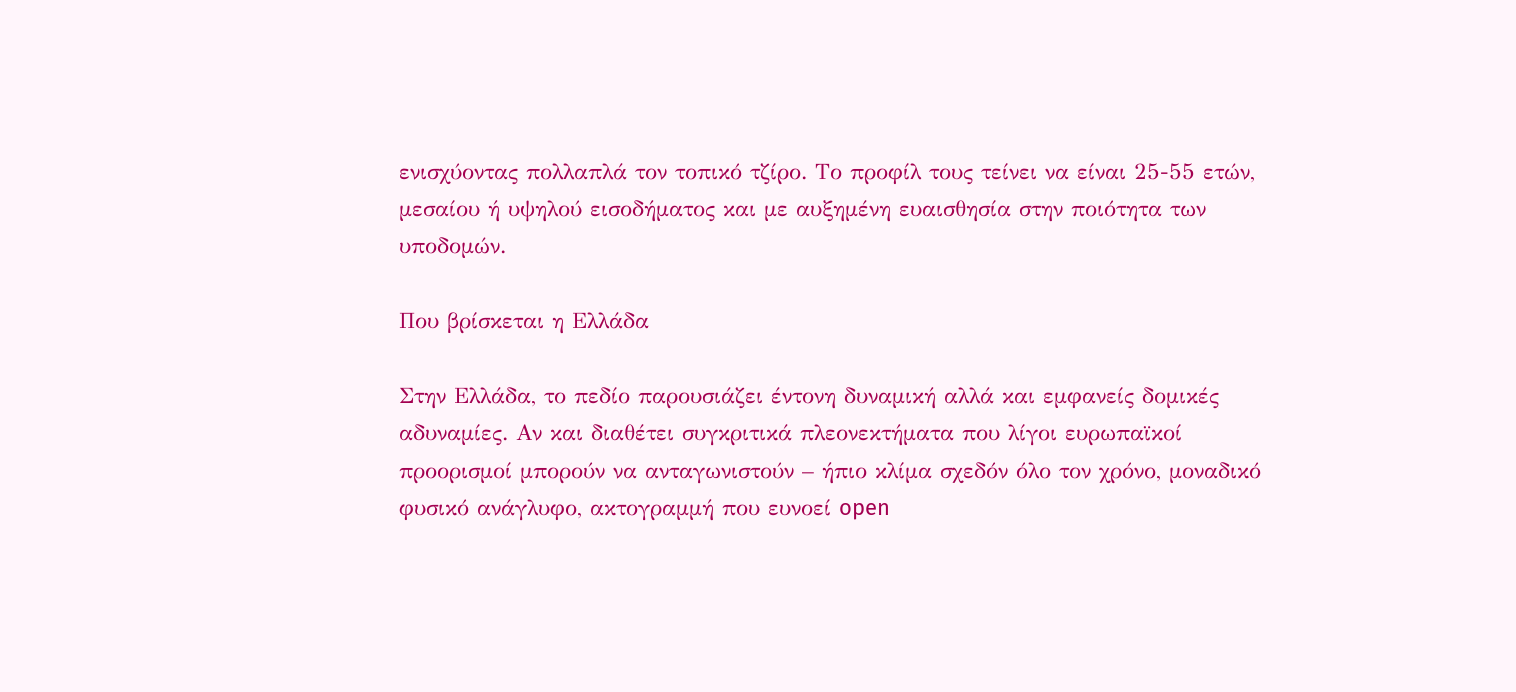ενισχύοντας πολλαπλά τον τοπικό τζίρο. Το προφίλ τους τείνει να είναι 25-55 ετών, μεσαίου ή υψηλού εισοδήματος και με αυξημένη ευαισθησία στην ποιότητα των υποδομών.

Που βρίσκεται η Ελλάδα

Στην Ελλάδα, το πεδίο παρουσιάζει έντονη δυναμική αλλά και εμφανείς δομικές αδυναμίες. Αν και διαθέτει συγκριτικά πλεονεκτήματα που λίγοι ευρωπαϊκοί προορισμοί μπορούν να ανταγωνιστούν – ήπιο κλίμα σχεδόν όλο τον χρόνο, μοναδικό φυσικό ανάγλυφο, ακτογραμμή που ευνοεί open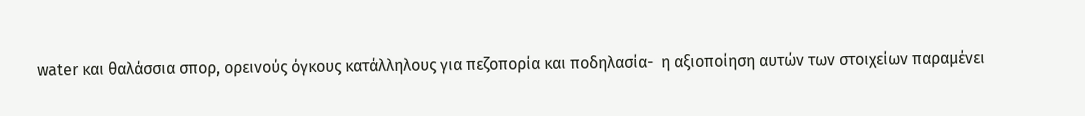water και θαλάσσια σπορ, ορεινούς όγκους κατάλληλους για πεζοπορία και ποδηλασία-  η αξιοποίηση αυτών των στοιχείων παραμένει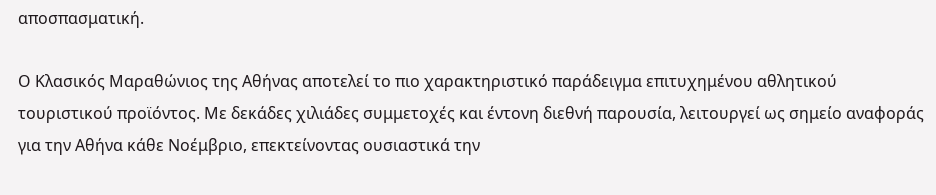αποσπασματική.

Ο Κλασικός Μαραθώνιος της Αθήνας αποτελεί το πιο χαρακτηριστικό παράδειγμα επιτυχημένου αθλητικού τουριστικού προϊόντος. Με δεκάδες χιλιάδες συμμετοχές και έντονη διεθνή παρουσία, λειτουργεί ως σημείο αναφοράς για την Αθήνα κάθε Νοέμβριο, επεκτείνοντας ουσιαστικά την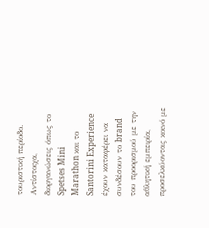τουριστική περίοδο. Αντίστοιχα, διοργανώσεις όπως το Spetses Mini Marathon και το Santorini Experience έχουν καταφέρει να συνδέσουν το brand του προορισμού με την αθλητική εμπειρία, προσελκύοντας κοινό με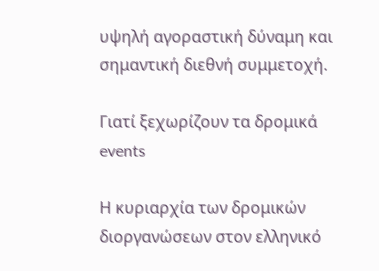υψηλή αγοραστική δύναμη και σημαντική διεθνή συμμετοχή.

Γιατί ξεχωρίζουν τα δρομικά events

Η κυριαρχία των δρομικών διοργανώσεων στον ελληνικό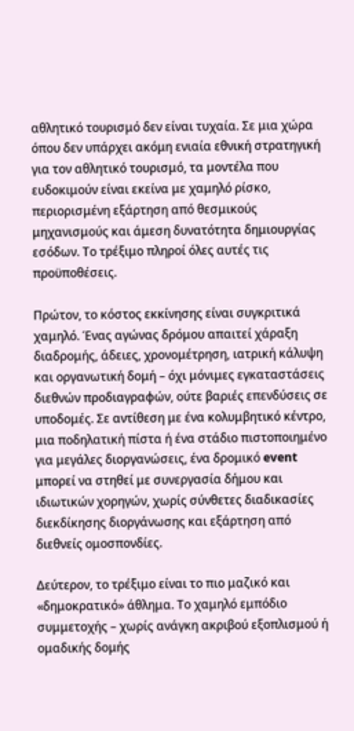αθλητικό τουρισμό δεν είναι τυχαία. Σε μια χώρα όπου δεν υπάρχει ακόμη ενιαία εθνική στρατηγική για τον αθλητικό τουρισμό, τα μοντέλα που ευδοκιμούν είναι εκείνα με χαμηλό ρίσκο, περιορισμένη εξάρτηση από θεσμικούς μηχανισμούς και άμεση δυνατότητα δημιουργίας εσόδων. Το τρέξιμο πληροί όλες αυτές τις προϋποθέσεις.

Πρώτον, το κόστος εκκίνησης είναι συγκριτικά χαμηλό. Ένας αγώνας δρόμου απαιτεί χάραξη διαδρομής, άδειες, χρονομέτρηση, ιατρική κάλυψη και οργανωτική δομή – όχι μόνιμες εγκαταστάσεις διεθνών προδιαγραφών, ούτε βαριές επενδύσεις σε υποδομές. Σε αντίθεση με ένα κολυμβητικό κέντρο, μια ποδηλατική πίστα ή ένα στάδιο πιστοποιημένο για μεγάλες διοργανώσεις, ένα δρομικό event μπορεί να στηθεί με συνεργασία δήμου και ιδιωτικών χορηγών, χωρίς σύνθετες διαδικασίες διεκδίκησης διοργάνωσης και εξάρτηση από διεθνείς ομοσπονδίες.

Δεύτερον, το τρέξιμο είναι το πιο μαζικό και «δημοκρατικό» άθλημα. Το χαμηλό εμπόδιο συμμετοχής – χωρίς ανάγκη ακριβού εξοπλισμού ή ομαδικής δομής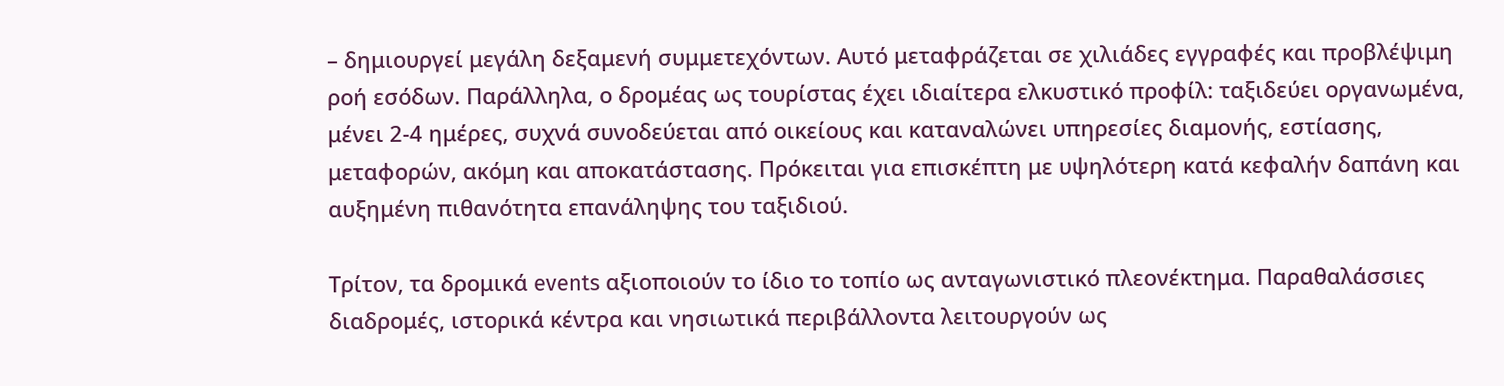– δημιουργεί μεγάλη δεξαμενή συμμετεχόντων. Αυτό μεταφράζεται σε χιλιάδες εγγραφές και προβλέψιμη ροή εσόδων. Παράλληλα, ο δρομέας ως τουρίστας έχει ιδιαίτερα ελκυστικό προφίλ: ταξιδεύει οργανωμένα, μένει 2-4 ημέρες, συχνά συνοδεύεται από οικείους και καταναλώνει υπηρεσίες διαμονής, εστίασης, μεταφορών, ακόμη και αποκατάστασης. Πρόκειται για επισκέπτη με υψηλότερη κατά κεφαλήν δαπάνη και αυξημένη πιθανότητα επανάληψης του ταξιδιού.

Τρίτον, τα δρομικά events αξιοποιούν το ίδιο το τοπίο ως ανταγωνιστικό πλεονέκτημα. Παραθαλάσσιες διαδρομές, ιστορικά κέντρα και νησιωτικά περιβάλλοντα λειτουργούν ως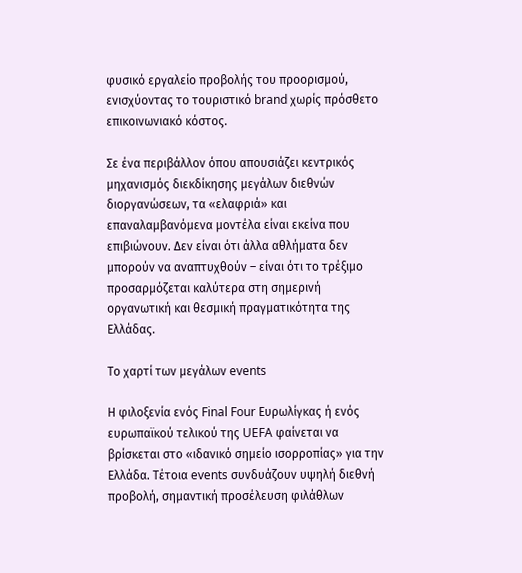φυσικό εργαλείο προβολής του προορισμού, ενισχύοντας το τουριστικό brand χωρίς πρόσθετο επικοινωνιακό κόστος.

Σε ένα περιβάλλον όπου απουσιάζει κεντρικός μηχανισμός διεκδίκησης μεγάλων διεθνών διοργανώσεων, τα «ελαφριά» και επαναλαμβανόμενα μοντέλα είναι εκείνα που επιβιώνουν. Δεν είναι ότι άλλα αθλήματα δεν μπορούν να αναπτυχθούν – είναι ότι το τρέξιμο προσαρμόζεται καλύτερα στη σημερινή οργανωτική και θεσμική πραγματικότητα της Ελλάδας.

Το χαρτί των μεγάλων events

Η φιλοξενία ενός Final Four Ευρωλίγκας ή ενός ευρωπαϊκού τελικού της UEFA φαίνεται να βρίσκεται στο «ιδανικό σημείο ισορροπίας» για την Ελλάδα. Τέτοια events συνδυάζουν υψηλή διεθνή προβολή, σημαντική προσέλευση φιλάθλων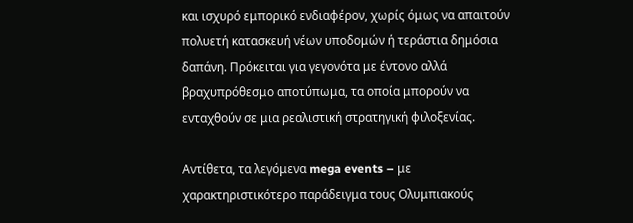και ισχυρό εμπορικό ενδιαφέρον, χωρίς όμως να απαιτούν πολυετή κατασκευή νέων υποδομών ή τεράστια δημόσια δαπάνη. Πρόκειται για γεγονότα με έντονο αλλά βραχυπρόθεσμο αποτύπωμα, τα οποία μπορούν να ενταχθούν σε μια ρεαλιστική στρατηγική φιλοξενίας.

Αντίθετα, τα λεγόμενα mega events – με χαρακτηριστικότερο παράδειγμα τους Ολυμπιακούς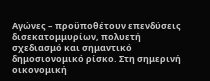Αγώνες – προϋποθέτουν επενδύσεις δισεκατομμυρίων, πολυετή σχεδιασμό και σημαντικό δημοσιονομικό ρίσκο. Στη σημερινή οικονομική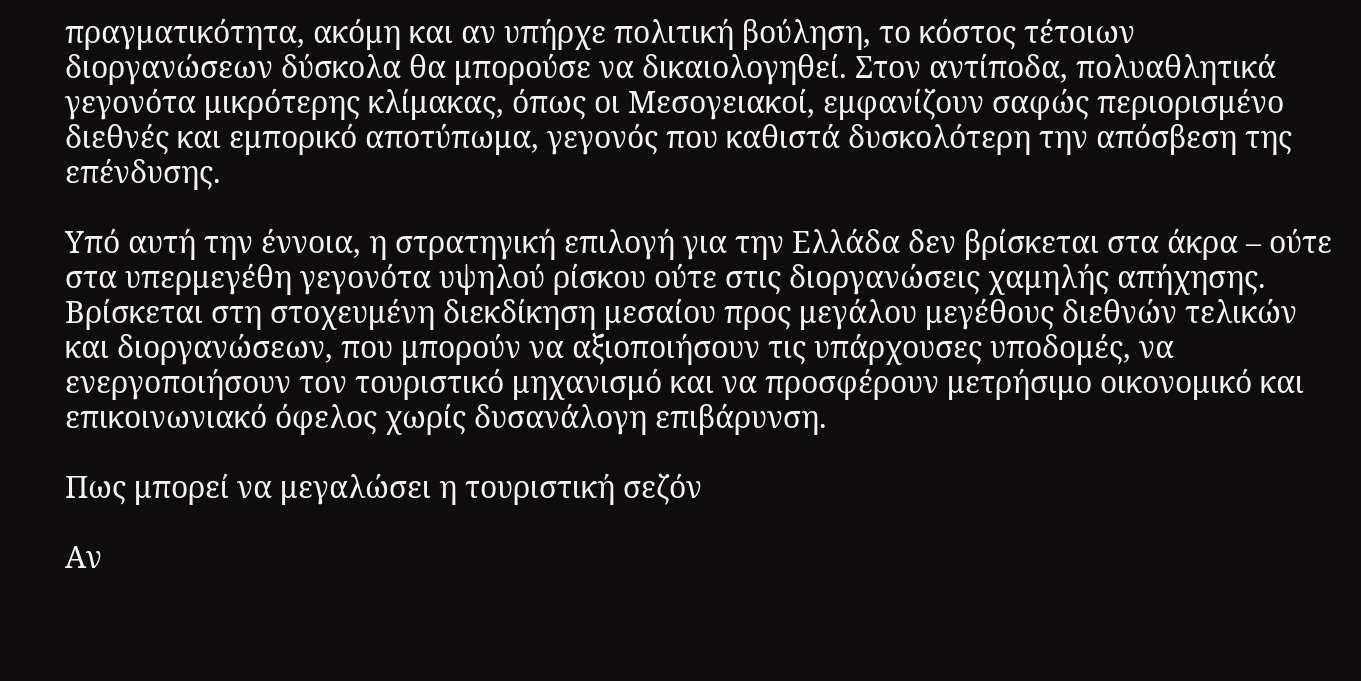πραγματικότητα, ακόμη και αν υπήρχε πολιτική βούληση, το κόστος τέτοιων διοργανώσεων δύσκολα θα μπορούσε να δικαιολογηθεί. Στον αντίποδα, πολυαθλητικά γεγονότα μικρότερης κλίμακας, όπως οι Μεσογειακοί, εμφανίζουν σαφώς περιορισμένο διεθνές και εμπορικό αποτύπωμα, γεγονός που καθιστά δυσκολότερη την απόσβεση της επένδυσης.

Υπό αυτή την έννοια, η στρατηγική επιλογή για την Ελλάδα δεν βρίσκεται στα άκρα – ούτε στα υπερμεγέθη γεγονότα υψηλού ρίσκου ούτε στις διοργανώσεις χαμηλής απήχησης. Βρίσκεται στη στοχευμένη διεκδίκηση μεσαίου προς μεγάλου μεγέθους διεθνών τελικών και διοργανώσεων, που μπορούν να αξιοποιήσουν τις υπάρχουσες υποδομές, να ενεργοποιήσουν τον τουριστικό μηχανισμό και να προσφέρουν μετρήσιμο οικονομικό και επικοινωνιακό όφελος χωρίς δυσανάλογη επιβάρυνση.

Πως μπορεί να μεγαλώσει η τουριστική σεζόν

Αν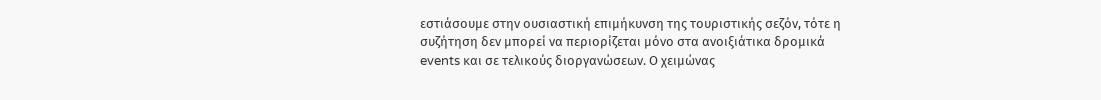εστιάσουμε στην ουσιαστική επιμήκυνση της τουριστικής σεζόν, τότε η συζήτηση δεν μπορεί να περιορίζεται μόνο στα ανοιξιάτικα δρομικά events και σε τελικούς διοργανώσεων. Ο χειμώνας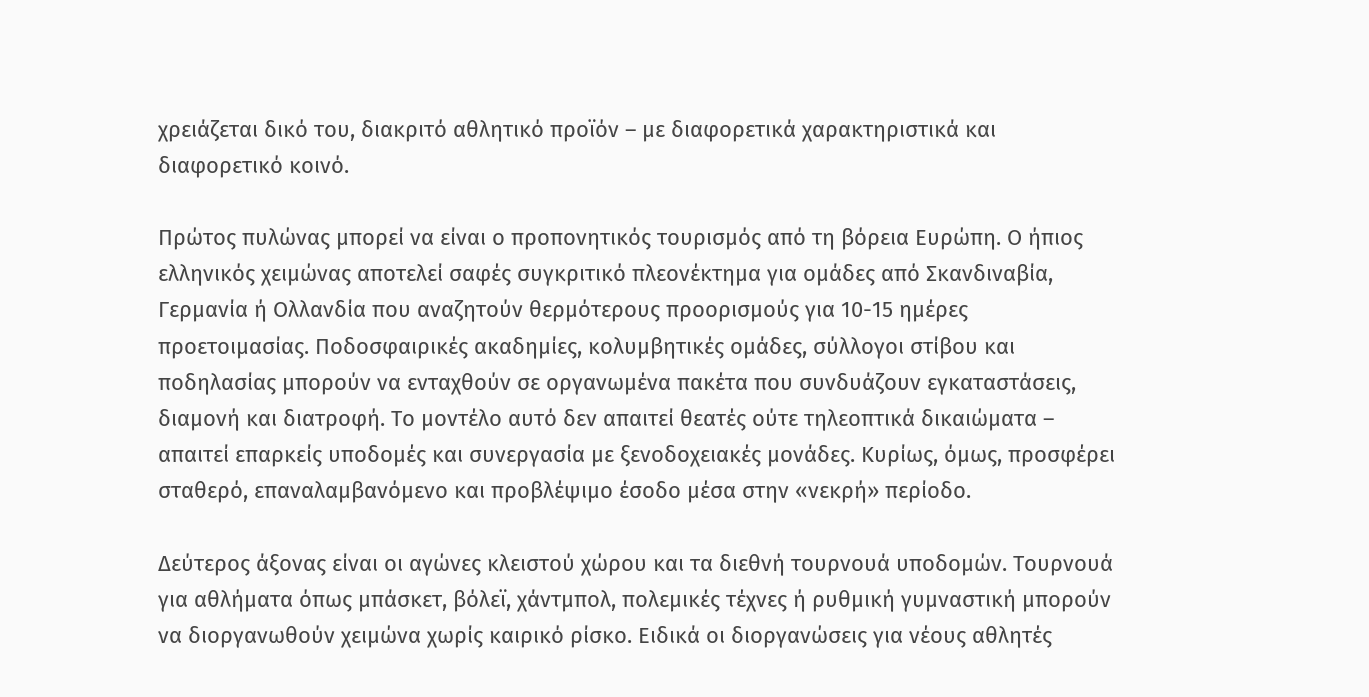χρειάζεται δικό του, διακριτό αθλητικό προϊόν – με διαφορετικά χαρακτηριστικά και διαφορετικό κοινό.

Πρώτος πυλώνας μπορεί να είναι ο προπονητικός τουρισμός από τη βόρεια Ευρώπη. Ο ήπιος ελληνικός χειμώνας αποτελεί σαφές συγκριτικό πλεονέκτημα για ομάδες από Σκανδιναβία, Γερμανία ή Ολλανδία που αναζητούν θερμότερους προορισμούς για 10-15 ημέρες προετοιμασίας. Ποδοσφαιρικές ακαδημίες, κολυμβητικές ομάδες, σύλλογοι στίβου και ποδηλασίας μπορούν να ενταχθούν σε οργανωμένα πακέτα που συνδυάζουν εγκαταστάσεις, διαμονή και διατροφή. Το μοντέλο αυτό δεν απαιτεί θεατές ούτε τηλεοπτικά δικαιώματα – απαιτεί επαρκείς υποδομές και συνεργασία με ξενοδοχειακές μονάδες. Κυρίως, όμως, προσφέρει σταθερό, επαναλαμβανόμενο και προβλέψιμο έσοδο μέσα στην «νεκρή» περίοδο.

Δεύτερος άξονας είναι οι αγώνες κλειστού χώρου και τα διεθνή τουρνουά υποδομών. Τουρνουά για αθλήματα όπως μπάσκετ, βόλεϊ, χάντμπολ, πολεμικές τέχνες ή ρυθμική γυμναστική μπορούν να διοργανωθούν χειμώνα χωρίς καιρικό ρίσκο. Ειδικά οι διοργανώσεις για νέους αθλητές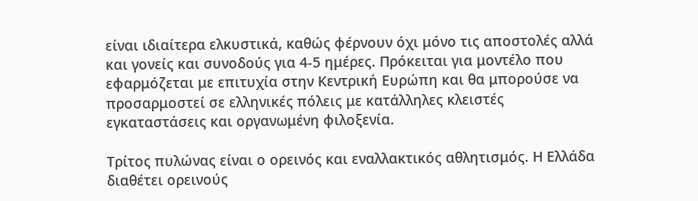είναι ιδιαίτερα ελκυστικά, καθώς φέρνουν όχι μόνο τις αποστολές αλλά και γονείς και συνοδούς για 4-5 ημέρες. Πρόκειται για μοντέλο που εφαρμόζεται με επιτυχία στην Κεντρική Ευρώπη και θα μπορούσε να προσαρμοστεί σε ελληνικές πόλεις με κατάλληλες κλειστές εγκαταστάσεις και οργανωμένη φιλοξενία.

Τρίτος πυλώνας είναι ο ορεινός και εναλλακτικός αθλητισμός. Η Ελλάδα διαθέτει ορεινούς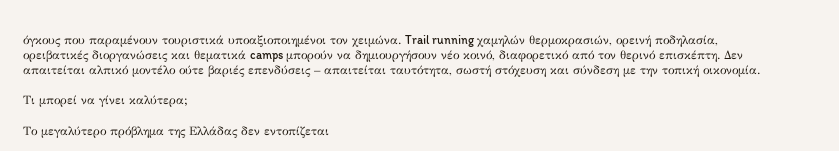όγκους που παραμένουν τουριστικά υποαξιοποιημένοι τον χειμώνα. Trail running χαμηλών θερμοκρασιών, ορεινή ποδηλασία, ορειβατικές διοργανώσεις και θεματικά camps μπορούν να δημιουργήσουν νέο κοινό, διαφορετικό από τον θερινό επισκέπτη. Δεν απαιτείται αλπικό μοντέλο ούτε βαριές επενδύσεις – απαιτείται ταυτότητα, σωστή στόχευση και σύνδεση με την τοπική οικονομία.

Τι μπορεί να γίνει καλύτερα;

Το μεγαλύτερο πρόβλημα της Ελλάδας δεν εντοπίζεται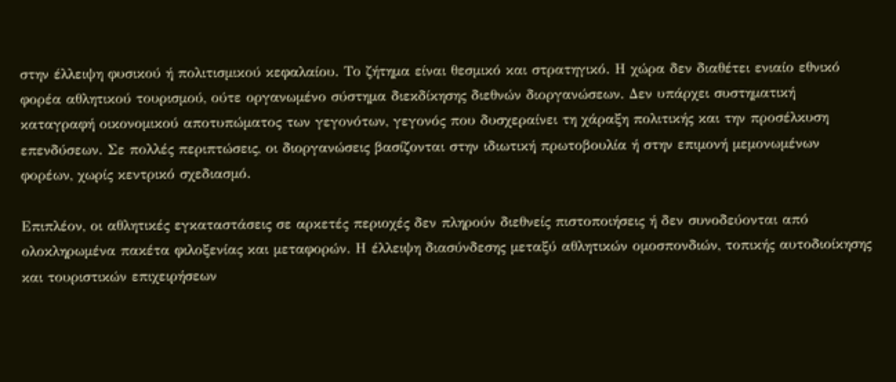στην έλλειψη φυσικού ή πολιτισμικού κεφαλαίου. Το ζήτημα είναι θεσμικό και στρατηγικό. Η χώρα δεν διαθέτει ενιαίο εθνικό φορέα αθλητικού τουρισμού, ούτε οργανωμένο σύστημα διεκδίκησης διεθνών διοργανώσεων. Δεν υπάρχει συστηματική καταγραφή οικονομικού αποτυπώματος των γεγονότων, γεγονός που δυσχεραίνει τη χάραξη πολιτικής και την προσέλκυση επενδύσεων. Σε πολλές περιπτώσεις, οι διοργανώσεις βασίζονται στην ιδιωτική πρωτοβουλία ή στην επιμονή μεμονωμένων φορέων, χωρίς κεντρικό σχεδιασμό.

Επιπλέον, οι αθλητικές εγκαταστάσεις σε αρκετές περιοχές δεν πληρούν διεθνείς πιστοποιήσεις ή δεν συνοδεύονται από ολοκληρωμένα πακέτα φιλοξενίας και μεταφορών. Η έλλειψη διασύνδεσης μεταξύ αθλητικών ομοσπονδιών, τοπικής αυτοδιοίκησης και τουριστικών επιχειρήσεων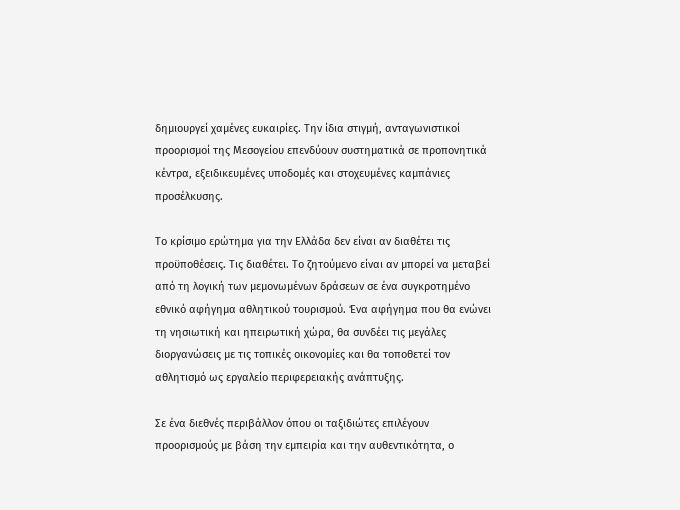δημιουργεί χαμένες ευκαιρίες. Την ίδια στιγμή, ανταγωνιστικοί προορισμοί της Μεσογείου επενδύουν συστηματικά σε προπονητικά κέντρα, εξειδικευμένες υποδομές και στοχευμένες καμπάνιες προσέλκυσης.

Το κρίσιμο ερώτημα για την Ελλάδα δεν είναι αν διαθέτει τις προϋποθέσεις. Τις διαθέτει. Το ζητούμενο είναι αν μπορεί να μεταβεί από τη λογική των μεμονωμένων δράσεων σε ένα συγκροτημένο εθνικό αφήγημα αθλητικού τουρισμού. Ένα αφήγημα που θα ενώνει τη νησιωτική και ηπειρωτική χώρα, θα συνδέει τις μεγάλες διοργανώσεις με τις τοπικές οικονομίες και θα τοποθετεί τον αθλητισμό ως εργαλείο περιφερειακής ανάπτυξης.

Σε ένα διεθνές περιβάλλον όπου οι ταξιδιώτες επιλέγουν προορισμούς με βάση την εμπειρία και την αυθεντικότητα, ο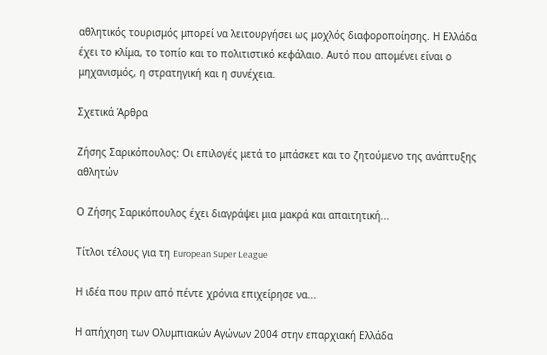αθλητικός τουρισμός μπορεί να λειτουργήσει ως μοχλός διαφοροποίησης. Η Ελλάδα έχει το κλίμα, το τοπίο και το πολιτιστικό κεφάλαιο. Αυτό που απομένει είναι ο μηχανισμός, η στρατηγική και η συνέχεια.

Σχετικά Άρθρα

Ζήσης Σαρικόπουλος: Οι επιλογές μετά το μπάσκετ και το ζητούμενο της ανάπτυξης αθλητών

Ο Ζήσης Σαρικόπουλος έχει διαγράψει μια μακρά και απαιτητική...

Τίτλοι τέλους για τη European Super League

Η ιδέα που πριν από πέντε χρόνια επιχείρησε να...

Η απήχηση των Ολυμπιακών Αγώνων 2004 στην επαρχιακή Ελλάδα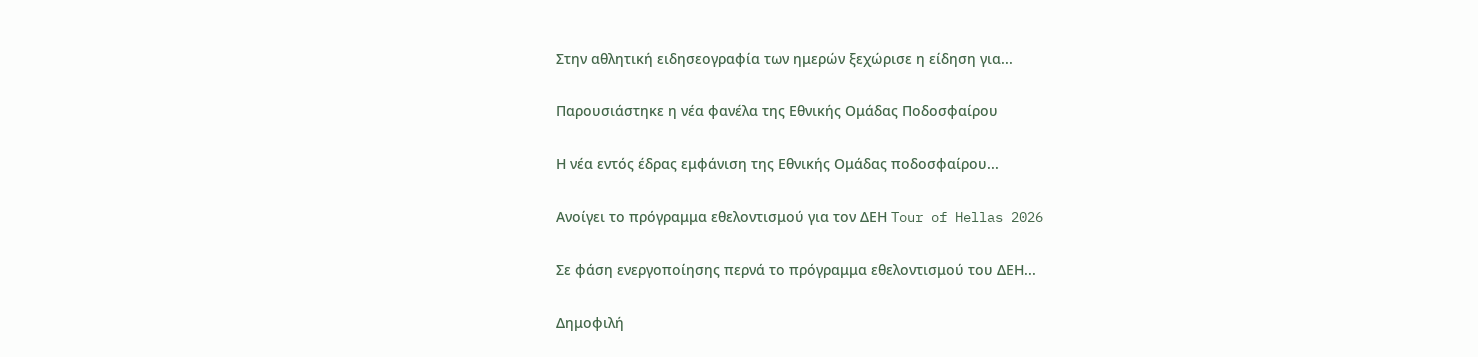Στην αθλητική ειδησεογραφία των ημερών ξεχώρισε η είδηση για...

Παρουσιάστηκε η νέα φανέλα της Εθνικής Ομάδας Ποδοσφαίρου

Η νέα εντός έδρας εμφάνιση της Εθνικής Ομάδας ποδοσφαίρου...

Ανοίγει το πρόγραμμα εθελοντισμού για τον ΔΕΗ Tour of Hellas 2026

Σε φάση ενεργοποίησης περνά το πρόγραμμα εθελοντισμού του ΔΕΗ...

Δημοφιλή